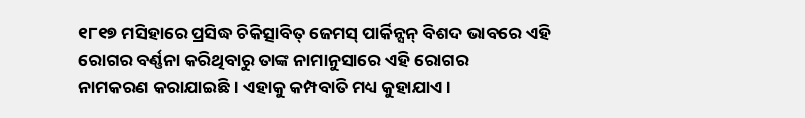୧୮୧୭ ମସିହାରେ ପ୍ରସିଦ୍ଧ ଚିକିତ୍ସାବିତ୍ ଜେମସ୍ ପାର୍କିନ୍ସନ୍ ବିଶଦ ଭାବରେ ଏହି ରୋଗର ବର୍ଣ୍ଣନା କରିଥିବାରୁ ତାଙ୍କ ନାମାନୁସାରେ ଏହି ରୋଗର
ନାମକରଣ କରାଯାଇଛି । ଏହାକୁ କମ୍ପବାତି ମଧ୍ୟ କୁହାଯାଏ।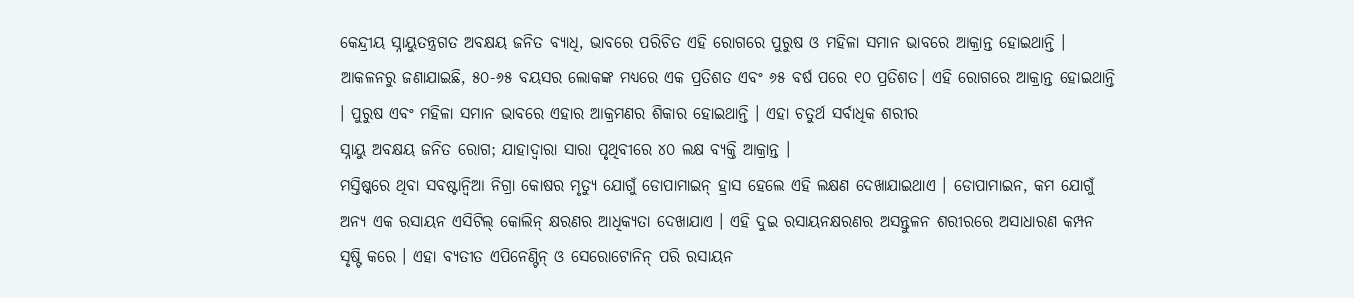କେନ୍ଦ୍ରୀୟ ସ୍ନାୟୁତନ୍ତ୍ରଗତ ଅବକ୍ଷୟ ଜନିତ ବ୍ୟାଧି, ଭାବରେ ପରିଚିତ ଏହି ରୋଗରେ ପୁରୁଷ ଓ ମହିଳା ସମାନ ଭାବରେ ଆକ୍ରାନ୍ତ ହୋଇଥାନ୍ତି ।
ଆକଳନରୁ ଜଣାଯାଇଛି, ୫୦-୬୫ ବୟସର ଲୋକଙ୍କ ମଧ୍ୟରେ ଏକ ପ୍ରତିଶତ ଏବଂ ୬୫ ବର୍ଷ ପରେ ୧୦ ପ୍ରତିଶତ। ଏହି ରୋଗରେ ଆକ୍ରାନ୍ତ ହୋଇଥାନ୍ତି । ପୁରୁଷ ଏବଂ ମହିଳା ସମାନ ଭାବରେ ଏହାର ଆକ୍ରମଣର ଶିକାର ହୋଇଥାନ୍ତି । ଏହା ଚତୁର୍ଥ ସର୍ବାଧିକ ଶରୀର
ସ୍ନାୟୁ ଅବକ୍ଷୟ ଜନିତ ରୋଗ; ଯାହାଦ୍ଵାରା ସାରା ପୃଥିବୀରେ ୪୦ ଲକ୍ଷ ବ୍ୟକ୍ତି ଆକ୍ରାନ୍ତ ।
ମସ୍ତିଷ୍କରେ ଥିବା ସବଷ୍ଟାନ୍ୱିଆ ନିଗ୍ରା କୋଷର ମୃତ୍ୟୁ ଯୋଗୁଁ ଡୋପାମାଇନ୍ ହ୍ରାସ ହେଲେ ଏହି ଲକ୍ଷଣ ଦେଖାଯାଇଥାଏ । ଡୋପାମାଇନ, କମ ଯୋଗୁଁ ଅନ୍ୟ ଏକ ରସାୟନ ଏସିଟିଲ୍ କୋଲିନ୍ କ୍ଷରଣର ଆଧିକ୍ୟତା ଦେଖାଯାଏ । ଏହି ଦୁଇ ରସାୟନକ୍ଷରଣର ଅସନ୍ତୁଳନ ଶରୀରରେ ଅସାଧାରଣ କମ୍ପନ ସୃଷ୍ଟି କରେ । ଏହା ବ୍ୟତୀତ ଏପିନେଣ୍ଟିନ୍ ଓ ସେରୋଟୋନିନ୍ ପରି ରସାୟନ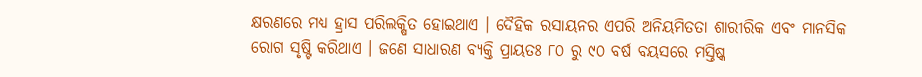କ୍ଷରଣରେ ମଧ୍ୟ ହ୍ରାସ ପରିଲକ୍ଷିତ ହୋଇଥାଏ । ଦୈହିକ ରସାୟନର ଏପରି ଅନିୟମିତତା ଶାରୀରିକ ଏବଂ ମାନସିକ ରୋଗ ସୃଷ୍ଟି କରିଥାଏ । ଜଣେ ସାଧାରଣ ବ୍ୟକ୍ତି ପ୍ରାୟତଃ ୮୦ ରୁ ୯୦ ବର୍ଷ ବୟସରେ ମସ୍ତିଷ୍କ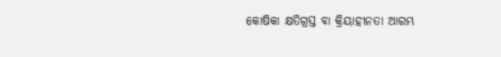କୋଷିକା କ୍ଷତିଗ୍ରସ୍ତ ବା କ୍ରିୟାହୀନତା ଆରମ୍ଭ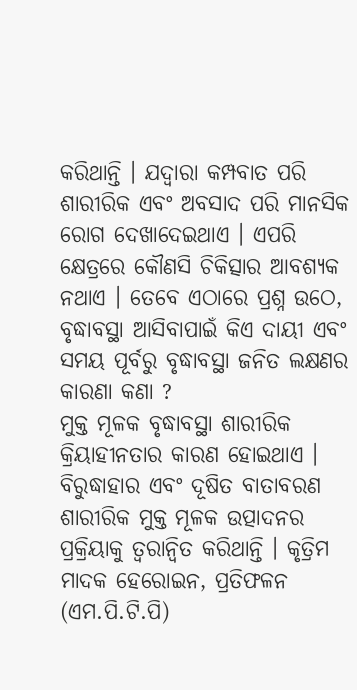କରିଥାନ୍ତି । ଯଦ୍ଵାରା କମ୍ପବାତ ପରି ଶାରୀରିକ ଏବଂ ଅବସାଦ ପରି ମାନସିକ ରୋଗ ଦେଖାଦେଇଥାଏ । ଏପରି କ୍ଷେତ୍ରରେ କୌଣସି ଚିକିତ୍ସାର ଆବଶ୍ୟକ ନଥାଏ । ତେବେ ଏଠାରେ ପ୍ରଶ୍ନ ଉଠେ, ବୃଦ୍ଧାବସ୍ଥା ଆସିବାପାଇଁ କିଏ ଦାୟୀ ଏବଂ ସମୟ ପୂର୍ବରୁ ବୃଦ୍ଧାବସ୍ଥା ଜନିତ ଲକ୍ଷଣର କାରଣା କଣା ?
ମୁକ୍ତ ମୂଳକ ବୃଦ୍ଧାବସ୍ଥା ଶାରୀରିକ କ୍ରିୟାହୀନତାର କାରଣ ହୋଇଥାଏ । ବିରୁଦ୍ଧାହାର ଏବଂ ଦୂଷିତ ବାତାବରଣ ଶାରୀରିକ ମୁକ୍ତ ମୂଳକ ଉତ୍ପାଦନର ପ୍ରକ୍ରିୟାକୁ ତ୍ଵରାନ୍ୱିତ କରିଥାନ୍ତି । କୃତ୍ରିମ ମାଦକ ହେରୋଇନ, ପ୍ରତିଫଳନ (ଏମ.ପି.ଟି.ପି)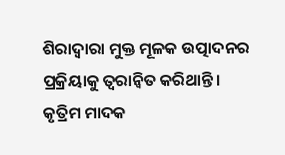ଶିରାଦ୍ଵାରା ମୁକ୍ତ ମୂଳକ ଉତ୍ପାଦନର ପ୍ରକ୍ରିୟାକୁ ତ୍ଵରାନ୍ଵିତ କରିଥାନ୍ତି । କୃତ୍ରିମ ମାଦକ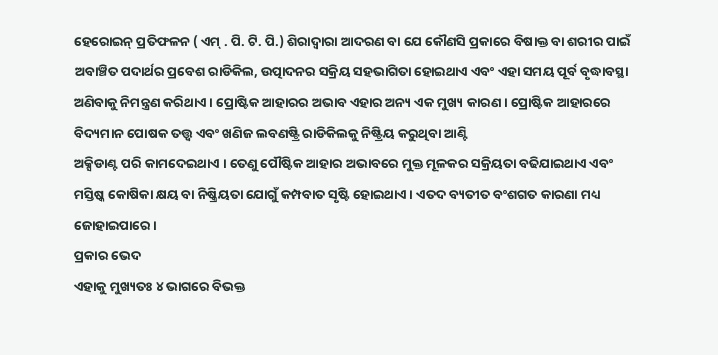ହେରୋଇନ୍ ପ୍ରତିଫଳନ ( ଏମ୍ . ପି. ଟି. ପି.) ଶିରାଦ୍ଵାରା ଆଦରଣ ବା ଯେ କୌଣସି ପ୍ରକାରେ ବିଷାକ୍ତ ବା ଶରୀର ପାଇଁ ଅବାଞ୍ଚିତ ପଦାର୍ଥର ପ୍ରବେଶ ରାଡିକିଲ, ଉତ୍ପାଦନର ସକ୍ରିୟ ସହଭାଗିତା ହୋଇଥାଏ ଏବଂ ଏହା ସମୟ ପୂର୍ବ ବୃଦ୍ଧାବସ୍ଥା ଅଣିବାକୁ ନିମନ୍ତ୍ରଣ କରିଥାଏ । ପ୍ରୋଷ୍ଟିକ ଆହାରର ଅଭାବ ଏହାର ଅନ୍ୟ ଏକ ମୁଖ୍ୟ କାରଣ । ପ୍ରୋଷ୍ଟିକ ଆହାରରେ ବିଦ୍ୟମାନ ପୋଷକ ତତ୍ତ୍ଵ ଏବଂ ଖଣିଜ ଲବଣଷ୍ଟ୍ରି ରାଡିକିଲକୁ ନିଷ୍ଟ୍ରିୟ କରୁଥିବା ଆଣ୍ଟି
ଅକ୍ସିଡାଣ୍ଟ ପରି କାମଦେଇଥାଏ । ତେଣୁ ପୌଷ୍ଟିକ ଆହାର ଅଭାବରେ ମୁକ୍ତ ମୂଳକର ସକ୍ରିୟତା ବଢିଯାଇଥାଏ ଏବଂ ମସ୍ତିଷ୍କ କୋଷିକା କ୍ଷୟ ବା ନିଷ୍କ୍ରିୟତା ଯୋଗୁଁ କମ୍ପବାତ ସୃଷ୍ଟି ହୋଇଥାଏ । ଏତଦ ବ୍ୟତୀତ ବଂଶଗତ କାରଣା ମଧ୍ୟ ଜୋହାଇପାରେ ।
ପ୍ରକାର ଭେଦ
ଏହାକୁ ମୁଖ୍ୟତଃ ୪ ଭାଗରେ ବିଭକ୍ତ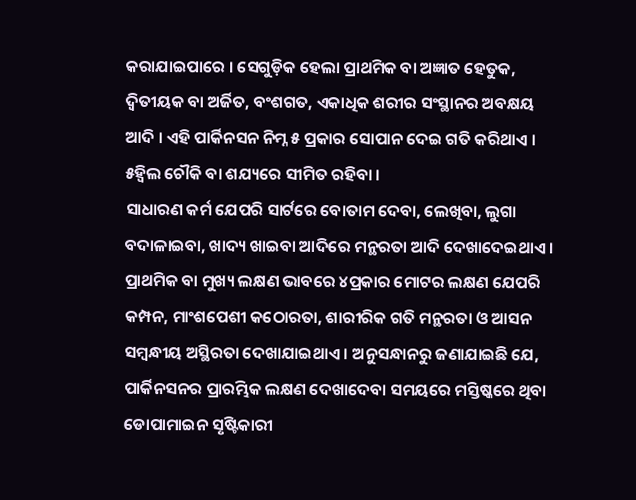କରାଯାଇପାରେ । ସେଗୁଡ଼ିକ ହେଲା ପ୍ରାଥମିକ ବା ଅଜ୍ଞାତ ହେତୁକ, ଦ୍ଵିତୀୟକ ବା ଅର୍ଜିତ, ବଂଶଗତ, ଏକାଧିକ ଶରୀର ସଂସ୍ଥାନର ଅବକ୍ଷୟ ଆଦି । ଏହି ପାର୍କିନସନ ନିମ୍ନ ୫ ପ୍ରକାର ସୋପାନ ଦେଇ ଗତି କରିଥାଏ ।
୫ହ୍ଵିଲ ଚୌକି ବା ଶଯ୍ୟରେ ସୀମିତ ରହିବା ।
ସାଧାରଣ କର୍ମ ଯେପରି ସାର୍ଟରେ ବୋତାମ ଦେବା, ଲେଖିବା, ଲୁଗା ବଦାଳାଇବା, ଖାଦ୍ୟ ଖାଇବା ଆଦିରେ ମନ୍ଥରତା ଆଦି ଦେଖାଦେଇଥାଏ । ପ୍ରାଥମିକ ବା ମୁଖ୍ୟ ଲକ୍ଷଣ ଭାବରେ ୪ପ୍ରକାର ମୋଟର ଲକ୍ଷଣ ଯେପରି କମ୍ପନ, ମାଂଶପେଶୀ କଠୋରତା, ଶାରୀରିକ ଗତି ମନ୍ଥରତା ଓ ଆସନ ସମ୍ବନ୍ଧୀୟ ଅସ୍ଥିରତା ଦେଖାଯାଇଥାଏ । ଅନୁସନ୍ଧାନରୁ ଜଣାଯାଇଛି ଯେ, ପାର୍କିନସନର ପ୍ରାରମ୍ଭିକ ଲକ୍ଷଣ ଦେଖାଦେବା ସମୟରେ ମସ୍ତିଷ୍କରେ ଥିବା ଡୋପାମାଇନ ସୃଷ୍ଟିକାରୀ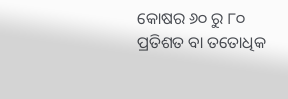କୋଷର ୬୦ ରୁ ୮୦ ପ୍ରତିଶତ ବା ତତୋଧିକ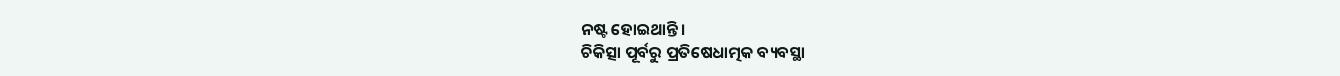ନଷ୍ଟ ହୋଇଥାନ୍ତି ।
ଚିକିତ୍ସା ପୂର୍ବରୁ ପ୍ରତିଷେଧାତ୍ମକ ବ୍ୟବସ୍ଥା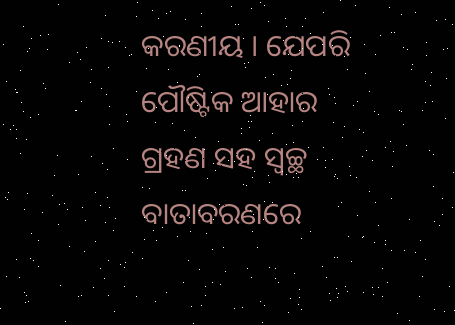କରଣୀୟ । ଯେପରି ପୌଷ୍ଟିକ ଆହାର ଗ୍ରହଣ ସହ ସ୍ଵଚ୍ଛ ବାତାବରଣରେ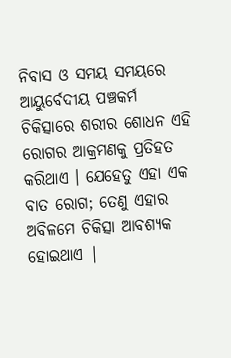ନିବାସ ଓ ସମୟ ସମୟରେ ଆୟୁର୍ବେଦୀୟ ପଞ୍ଚକର୍ମ ଚିକିତ୍ସାରେ ଶରୀର ଶୋଧନ ଏହି ରୋଗର ଆକ୍ରମଣକୁ ପ୍ରତିହତ କରିଥାଏ । ଯେହେତୁ ଏହା ଏକ ବାତ ରୋଗ; ତେଣୁ ଏହାର ଅବିଳମେ ଚିକିତ୍ସା ଆବଶ୍ୟକ ହୋଇଥାଏ |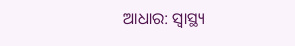ଆଧାର: ସ୍ୱାସ୍ଥ୍ୟ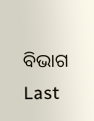ବିଭାଗ
Last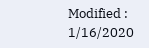Modified : 1/16/2020